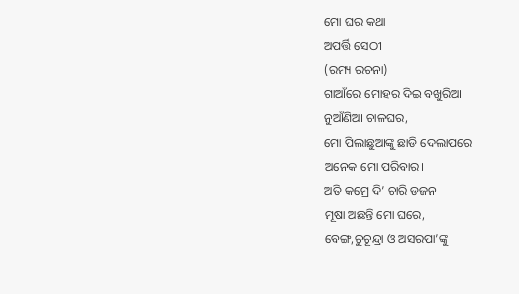ମୋ ଘର କଥା
ଅପର୍ତ୍ତି ସେଠୀ
(ରମ୍ୟ ରଚନା)
ଗାଆଁରେ ମୋହର ଦିଇ ବଖୁରିଆ
ନୁଆଁଣିଆ ଚାଳଘର,
ମୋ ପିଲାଛୁଆଙ୍କୁ ଛାଡି ଦେଲାପରେ
ଅନେକ ମୋ ପରିବାର।
ଅତି କମ୍ରେ ଦି’ ଚାରି ଡଜନ
ମୂଷା ଅଛନ୍ତି ମୋ ଘରେ,
ବେଙ୍ଗ,ଚୁଚୂନ୍ଦ୍ରା ଓ ଅସରପା’ଙ୍କୁ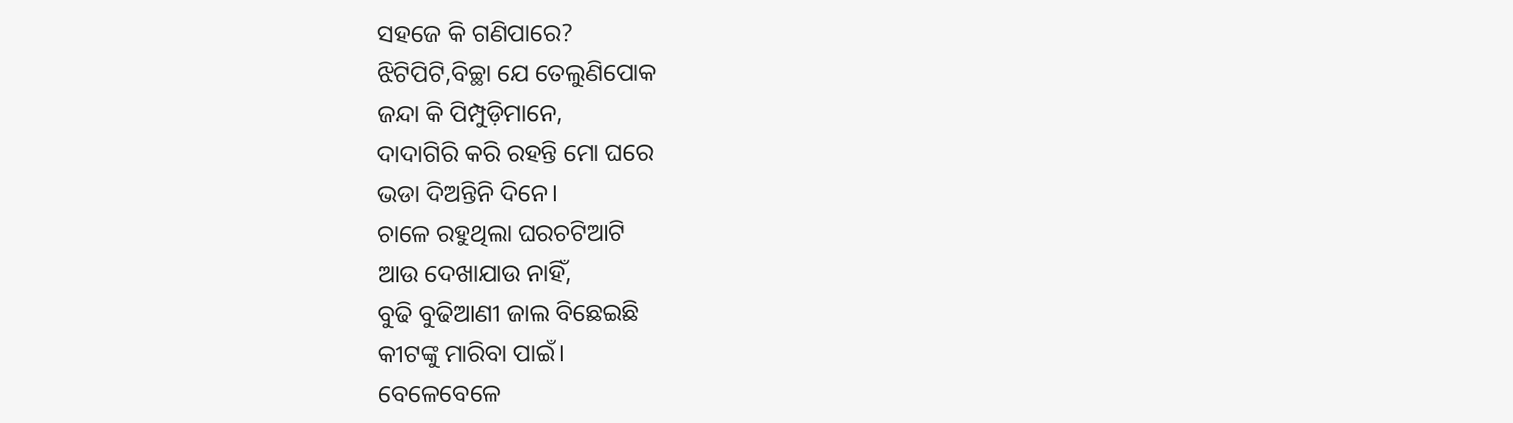ସହଜେ କି ଗଣିପାରେ?
ଝିଟିପିଟି,ବିଚ୍ଛା ଯେ ତେଲୁଣିପୋକ
ଜନ୍ଦା କି ପିମ୍ପୁଡ଼ିମାନେ,
ଦାଦାଗିରି କରି ରହନ୍ତି ମୋ ଘରେ
ଭଡା ଦିଅନ୍ତିନି ଦିନେ।
ଚାଳେ ରହୁଥିଲା ଘରଚଟିଆଟି
ଆଉ ଦେଖାଯାଉ ନାହିଁ,
ବୁଢି ବୁଢିଆଣୀ ଜାଲ ବିଛେଇଛି
କୀଟଙ୍କୁ ମାରିବା ପାଇଁ।
ବେଳେବେଳେ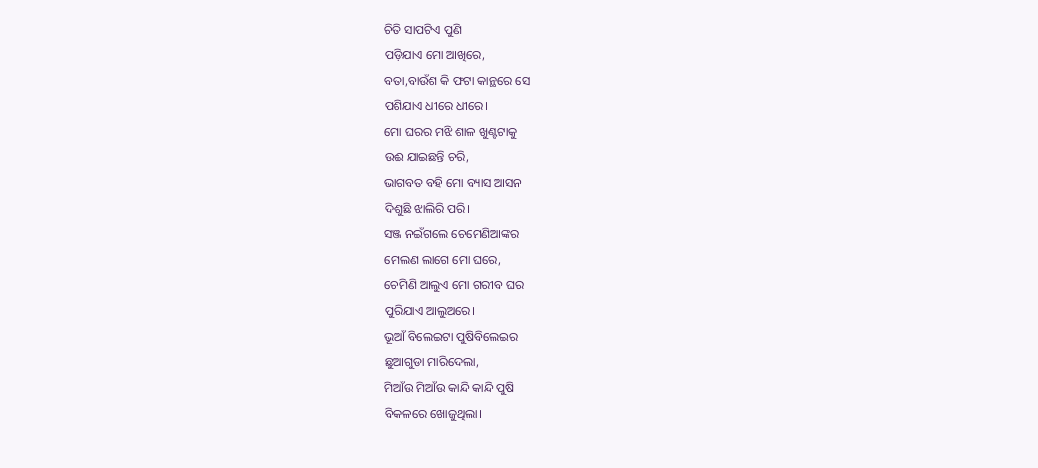ଚିତି ସାପଟିଏ ପୁଣି
ପଡ଼ିଯାଏ ମୋ ଆଖିରେ,
ବତା,ବାଉଁଶ କି ଫଟା କାନ୍ଥରେ ସେ
ପଶିଯାଏ ଧୀରେ ଧୀରେ।
ମୋ ଘରର ମଝି ଶାଳ ଖୁଣ୍ଟଟାକୁ
ଉଈ ଯାଇଛନ୍ତି ଚରି,
ଭାଗବତ ବହି ମୋ ବ୍ୟାସ ଆସନ
ଦିଶୁଛି ଝାଲିରି ପରି।
ସଞ୍ଜ ନଇଁଗଲେ ଚେମେଣିଆଙ୍କର
ମେଲଣ ଲାଗେ ମୋ ଘରେ,
ଚେମିଣି ଆଲୁଏ ମୋ ଗରୀବ ଘର
ପୁରିଯାଏ ଆଲୁଅରେ।
ଭୂଆଁ ବିଲେଇଟା ପୁଷିବିଲେଇର
ଛୁଆଗୁଡା ମାରିଦେଲା,
ମିଆଁଉ ମିଆଁଉ କାନ୍ଦି କାନ୍ଦି ପୁଷି
ବିକଳରେ ଖୋଜୁଥିଲା।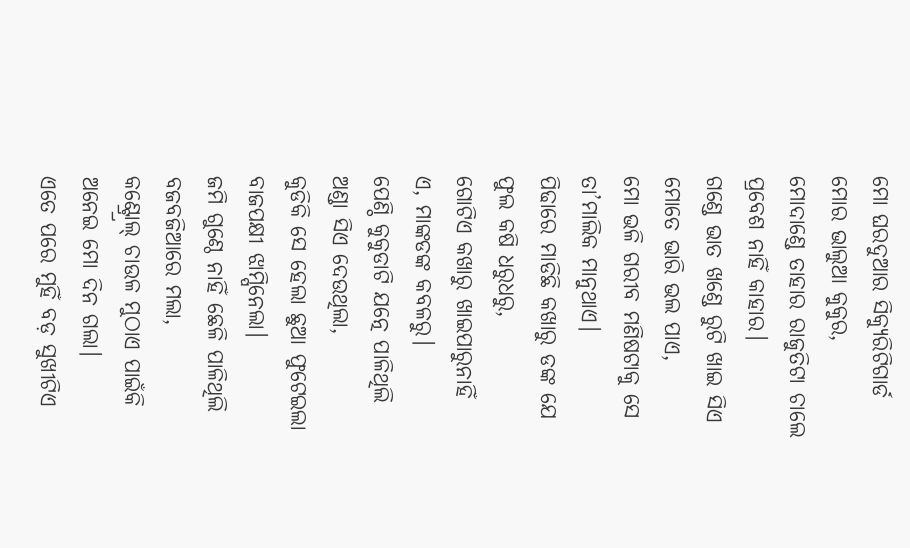ମୋ ଘରଦୁଆର ସିକ୍ଯୁରିଟିଗାର୍ଡ
ମୋର ଭାଲୁଆ କୁକୁର,
ମୋଦାଣ୍ଡେ ତାହାର ରାଜୁତିଟା ଚାଲେ
ପ୍ରବେଶ ନାହିଁ କାହାର।
ଗଣ୍ଡେ ଭାତ ଖଣ୍ଡେ ରୁଟି ଖାଇ ସିଏ
ମୋତେ ଭାରି ଭଲ ପାଏ,
ମୋ ଭଳି ଗରୀବ ମଣିଷଟାକୁ ସେ
ତା’ମାଲିକ ମାନୁଥାଏ।
ପିଢାରେ ମାଡିଛି କଖାରୁ ଡଙ୍କ ଯେ
ଫୁଲ କଷି ଧରୁଧରୁ,
ଗୋଟିଏ କଖାରୁ ଖାଇପାରୁନାହିଁ
ଏ, ମାଙ୍କଡଙ୍କ କବଳରୁ।
ପେଣ୍ଠି କୁକୁଡାଟି ଯତ୍ନେ ପାଳିଥିଲି
ଅଣ୍ଡା ସିଏ ଦେଉଥିଲା,
କୁଡିକି ସେ ହେଲା ଛୁଆ ଫୁଟେଇଲା
ବାଜପକ୍ଷୀ ଝାମ୍ପିନେଲା।
ଜମି ଗୁଣ୍ଠେ ନାହିଁ ଛେଳି ପାଳିଥିଲି
ବଜବଜିଆରେ ମଲା,
କଣ୍ଟ୍ର୍ରୋଲ୍ ଚାଉଳ ମୁଠାଏ ପାଇଁକି
ଅନେଇ ମୋ ଦିନ ଗଲା।
ଏତେ ପରେ ମୁହିଁ ବଡ଼ ସୁଖୀଟିଏ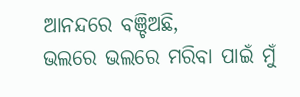ଆନନ୍ଦରେ ବଞ୍ଚିଅଛି,
ଭଲରେ ଭଲରେ ମରିବା ପାଇଁ ମୁଁ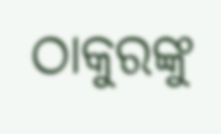ଠାକୁରଙ୍କୁ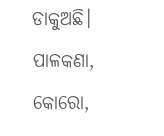ଡାକୁଅଛି।
ପାଳକଣା, କୋରୋ,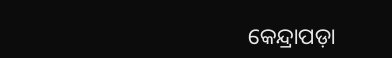କେନ୍ଦ୍ରାପଡ଼ା